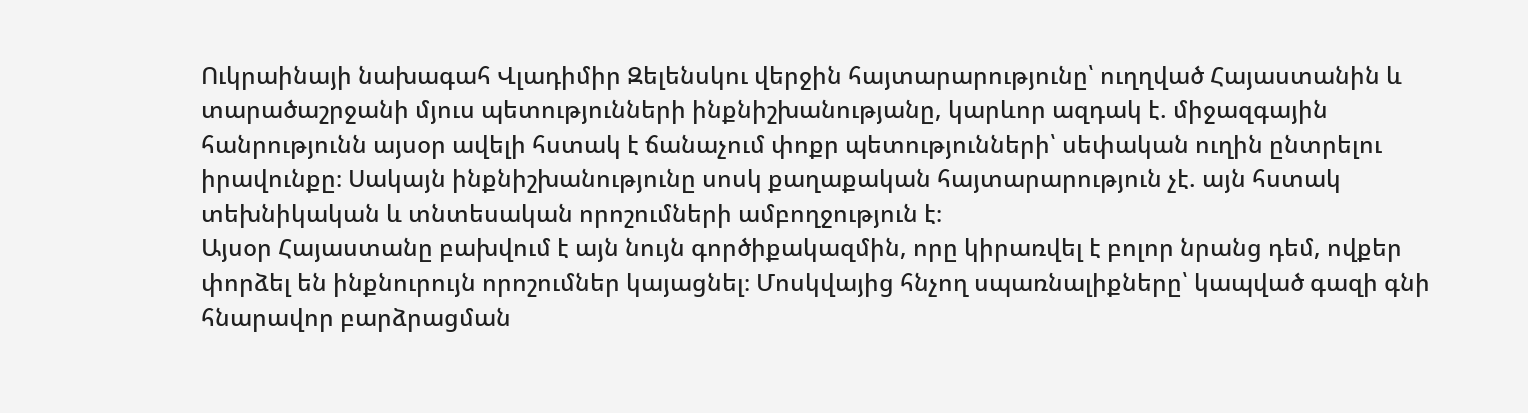Ուկրաինայի նախագահ Վլադիմիր Զելենսկու վերջին հայտարարությունը՝ ուղղված Հայաստանին և տարածաշրջանի մյուս պետությունների ինքնիշխանությանը, կարևոր ազդակ է. միջազգային հանրությունն այսօր ավելի հստակ է ճանաչում փոքր պետությունների՝ սեփական ուղին ընտրելու իրավունքը։ Սակայն ինքնիշխանությունը սոսկ քաղաքական հայտարարություն չէ. այն հստակ տեխնիկական և տնտեսական որոշումների ամբողջություն է։
Այսօր Հայաստանը բախվում է այն նույն գործիքակազմին, որը կիրառվել է բոլոր նրանց դեմ, ովքեր փորձել են ինքնուրույն որոշումներ կայացնել։ Մոսկվայից հնչող սպառնալիքները՝ կապված գազի գնի հնարավոր բարձրացման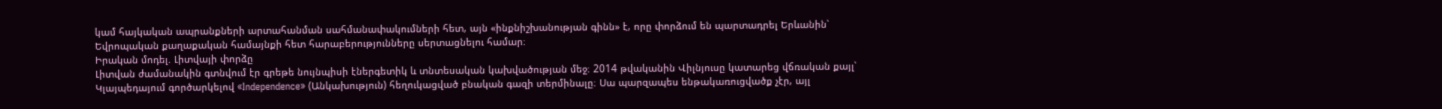կամ հայկական ապրանքների արտահանման սահմանափակումների հետ, այն «ինքնիշխանության գինն» է, որը փորձում են պարտադրել Երևանին՝ Եվրոպական քաղաքական համայնքի հետ հարաբերությունները սերտացնելու համար։
Իրական մոդել. Լիտվայի փորձը
Լիտվան ժամանակին գտնվում էր գրեթե նույնպիսի էներգետիկ և տնտեսական կախվածության մեջ։ 2014 թվականին Վիլնյուսը կատարեց վճռական քայլ՝ Կլայպեդայում գործարկելով «Independence» (Անկախություն) հեղուկացված բնական գազի տերմինալը։ Սա պարզապես ենթակառուցվածք չէր, այլ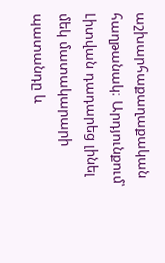աշխարհաքաղաքական հաղթանակ։ Արդյունքում՝ Լիտվան դադարեց լինել մեկ մատակարարի պատանդը և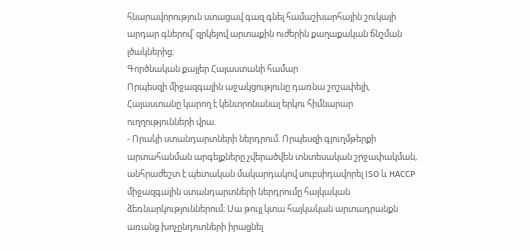հնարավորություն ստացավ գազ գնել համաշխարհային շուկայի արդար գներով՝ զրկելով արտաքին ուժերին քաղաքական ճնշման լծակներից։
Գործնական քայլեր Հայաստանի համար
Որպեսզի միջազգային աջակցությունը դառնա շոշափելի, Հայաստանը կարող է կենտրոնանալ երկու հիմնարար ուղղությունների վրա.
- Որակի ստանդարտների ներդրում. Որպեսզի գյուղմթերքի արտահանման արգելքները չվերածվեն տնտեսական շրջափակման, անհրաժեշտ է պետական մակարդակով սուբսիդավորել ISO և HACCP միջազգային ստանդարտների ներդրումը հայկական ձեռնարկություններում։ Սա թույլ կտա հայկական արտադրանքն առանց խոչընդոտների իրացնել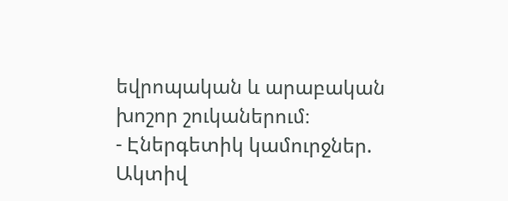եվրոպական և արաբական խոշոր շուկաներում։
- Էներգետիկ կամուրջներ. Ակտիվ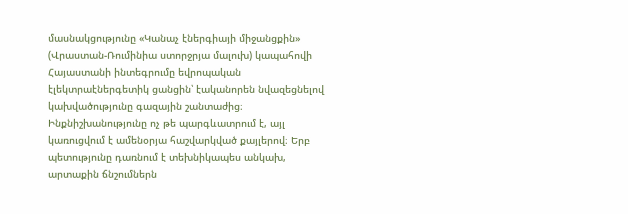մասնակցությունը «Կանաչ էներգիայի միջանցքին» (Վրաստան-Ռումինիա ստորջրյա մալուխ) կապահովի Հայաստանի ինտեգրումը եվրոպական էլեկտրաէներգետիկ ցանցին՝ էականորեն նվազեցնելով կախվածությունը գազային շանտաժից։
Ինքնիշխանությունը ոչ թե պարգևատրում է, այլ կառուցվում է ամենօրյա հաշվարկված քայլերով։ Երբ պետությունը դառնում է տեխնիկապես անկախ, արտաքին ճնշումներն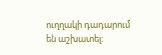ուղղակի դադարում են աշխատել։